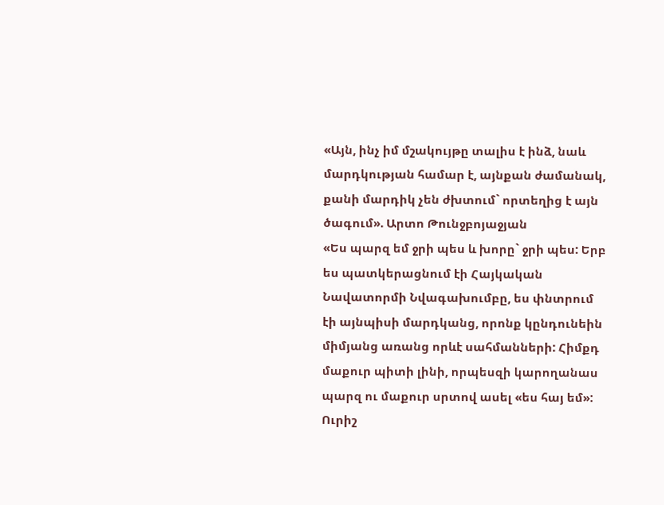«Այն, ինչ իմ մշակույթը տալիս է ինձ, նաև մարդկության համար է, այնքան ժամանակ, քանի մարդիկ չեն ժխտում` որտեղից է այն ծագում». Արտո Թունջբոյաջյան
«Ես պարզ եմ ջրի պես և խորը` ջրի պես: Երբ ես պատկերացնում էի Հայկական Նավատորմի Նվագախումբը, ես փնտրում էի այնպիսի մարդկանց, որոնք կընդունեին միմյանց առանց որևէ սահմանների: Հիմքդ մաքուր պիտի լինի, որպեսզի կարողանաս պարզ ու մաքուր սրտով ասել «ես հայ եմ»:
Ուրիշ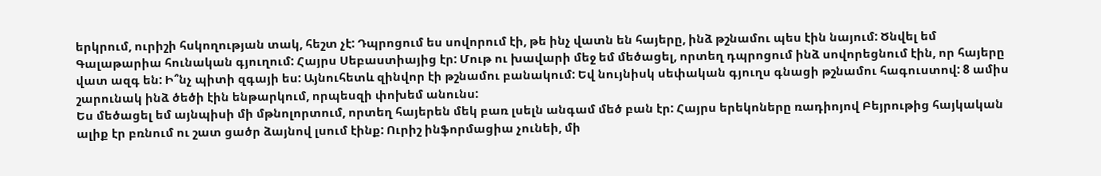երկրում, ուրիշի հսկողության տակ, հեշտ չէ: Դպրոցում ես սովորում էի, թե ինչ վատն են հայերը, ինձ թշնամու պես էին նայում: Ծնվել եմ Գալաթարիա հունական գյուղում: Հայրս Սեբաստիայից էր: Մութ ու խավարի մեջ եմ մեծացել, որտեղ դպրոցում ինձ սովորեցնում էին, որ հայերը վատ ազգ են: Ի՞նչ պիտի զգայի ես: Այնուհետև զինվոր էի թշնամու բանակում: Եվ նույնիսկ սեփական գյուղս գնացի թշնամու հագուստով: 8 ամիս շարունակ ինձ ծեծի էին ենթարկում, որպեսզի փոխեմ անունս:
Ես մեծացել եմ այնպիսի մի մթնոլորտում, որտեղ հայերեն մեկ բառ լսելն անգամ մեծ բան էր: Հայրս երեկոները ռադիոյով Բեյրութից հայկական ալիք էր բռնում ու շատ ցածր ձայնով լսում էինք: Ուրիշ ինֆորմացիա չունեի, մի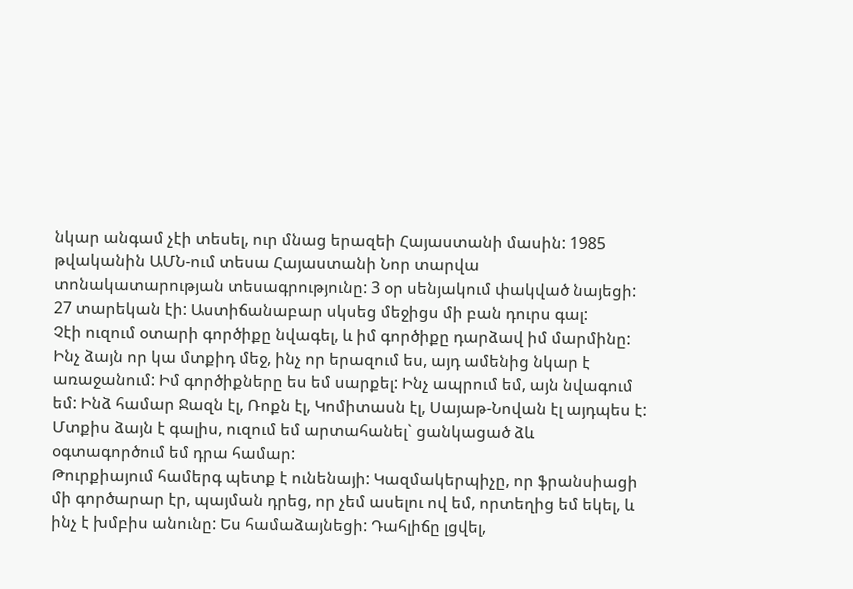նկար անգամ չէի տեսել, ուր մնաց երազեի Հայաստանի մասին: 1985 թվականին ԱՄՆ-ում տեսա Հայաստանի Նոր տարվա տոնակատարության տեսագրությունը: 3 օր սենյակում փակված նայեցի: 27 տարեկան էի: Աստիճանաբար սկսեց մեջիցս մի բան դուրս գալ:
Չէի ուզում օտարի գործիքը նվագել, և իմ գործիքը դարձավ իմ մարմինը: Ինչ ձայն որ կա մտքիդ մեջ, ինչ որ երազում ես, այդ ամենից նկար է առաջանում: Իմ գործիքները ես եմ սարքել: Ինչ ապրում եմ, այն նվագում եմ: Ինձ համար Ջազն էլ, Ռոքն էլ, Կոմիտասն էլ, Սայաթ-Նովան էլ այդպես է: Մտքիս ձայն է գալիս, ուզում եմ արտահանել` ցանկացած ձև օգտագործում եմ դրա համար:
Թուրքիայում համերգ պետք է ունենայի: Կազմակերպիչը, որ ֆրանսիացի մի գործարար էր, պայման դրեց, որ չեմ ասելու ով եմ, որտեղից եմ եկել, և ինչ է խմբիս անունը: Ես համաձայնեցի: Դահլիճը լցվել,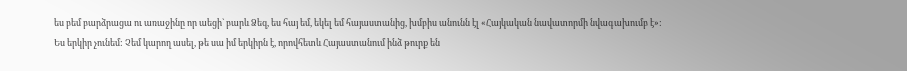ես բեմ բարձրացա ու առաջինը որ աեցի` բարև Ձեզ, ես հայ եմ, եկել եմ հայաստանից, խմբիս անունն էլ «Հայկական նավատորմի նվագախումբ է»:
Ես երկիր չունեմ: Չեմ կարող ասել, թե սա իմ երկիրն է, որովհետև Հայաստանում ինձ թուրք են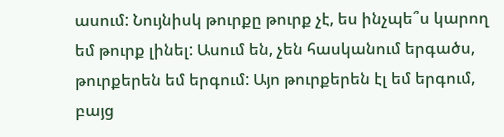ասում: Նույնիսկ թուրքը թուրք չէ, ես ինչպե՞ս կարող եմ թուրք լինել: Ասում են, չեն հասկանում երգածս, թուրքերեն եմ երգում: Այո թուրքերեն էլ եմ երգում, բայց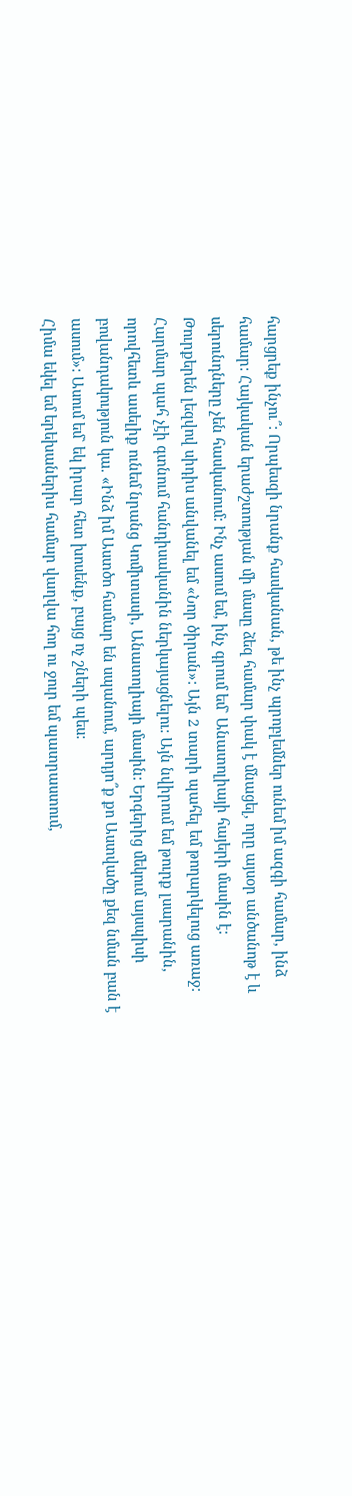հարցրեք ինչու՞: Որպեսզի նրանք հասկանան, թե ինչ պրոբլեմներ ունեմ իմ ազգի համար, ինձ համար: Հայկական երաժշտության մի մասը ձեզ համար փակ է մնացել, որը այսօր անծանոթ է և սերունդները չեն հասկանում: Ինչ ասում եմ, ինչ գրում եմ` Անատոլիայի հայերի մասին է:
Թուրքերեն լեզվով սիդիս անվանել եմ «Նոր ծիրան»: Այն 2 տարի պահել եմ թողարկելուց առաջ: Հարմար պահ չէի գտնում հանդիսականին ներկայացնելու: Այն նվիրում եմ թուրք լսարանին, որովհետև ասելիք ունեմ նրանց Կոմիտասի, Անատոլիայի մասին: Երգերից մեկում այսպիսի բովանդակություն կա. «Ինձ իմ Աստծո համար են սպանում, արդյո՞ք քո Աստվածը քեզ նման բան է ասում»: Ասում եմ` եկ իրար հետ խոսենք, բայց ոչ շների պես:
Հիմա եկել եմ երեխաներիս համար վաղվա հող ու ջուր եմ պատրաստում,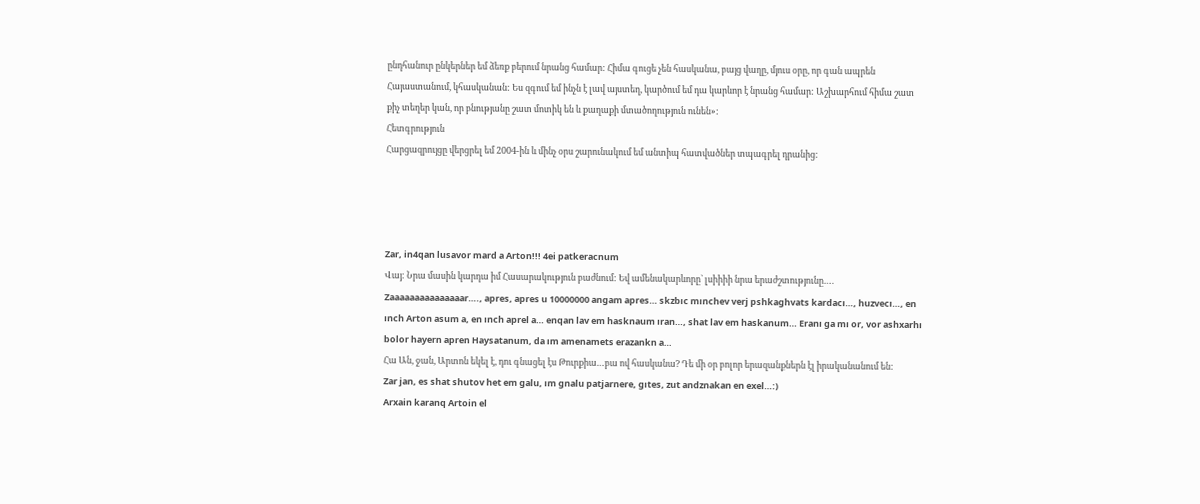ընդհանուր ընկերներ եմ ձեռք բերում նրանց համար: Հիմա գուցե չեն հասկանա, բայց վաղը, մյուս օրը, որ գան ապրեն Հայաստանում, կհասկանան: Ես զգում եմ ինչն է լավ այստեղ, կարծում եմ դա կարևոր է նրանց համար: Աշխարհում հիմա շատ քիչ տեղեր կան, որ բնությանը շատ մոտիկ են և քաղաքի մտածողություն ունեն»:
Հետգրություն
Հարցազրույցը վերցրել եմ 2004-ին և մինչ օրս շարունակում եմ անտիպ հատվածներ տպագրել դրանից:




Zar, in4qan lusavor mard a Arton!!! 4ei patkeracnum
Վայ: Նրա մասին կարդա իմ Հասարակություն բաժնում: Եվ ամենակարևորը` լսիիիի նրա երաժշտությունը….
Zaaaaaaaaaaaaaaar…., apres, apres u 10000000 angam apres… skzbıc mınchev verj pshkaghvats kardacı…, huzvecı…, en ınch Arton asum a, en ınch aprel a… enqan lav em hasknaum ıran…, shat lav em haskanum… Eranı ga mı or, vor ashxarhı bolor hayern apren Haysatanum, da ım amenamets erazankn a…
Հա Ան, ջան, Արտոն եկել է, դու գնացել էս Թուրքիա…բա ով հասկանա? Դե մի օր բոլոր երազանքներն էլ իրականանում են:
Zar jan, es shat shutov het em galu, ım gnalu patjarnere, gıtes, zut andznakan en exel…:)
Arxain karanq Artoin el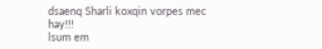dsaenq Sharli koxqin vorpes mec hay!!!
lsum em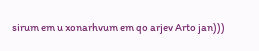sirum em u xonarhvum em qo arjev Arto jan)))